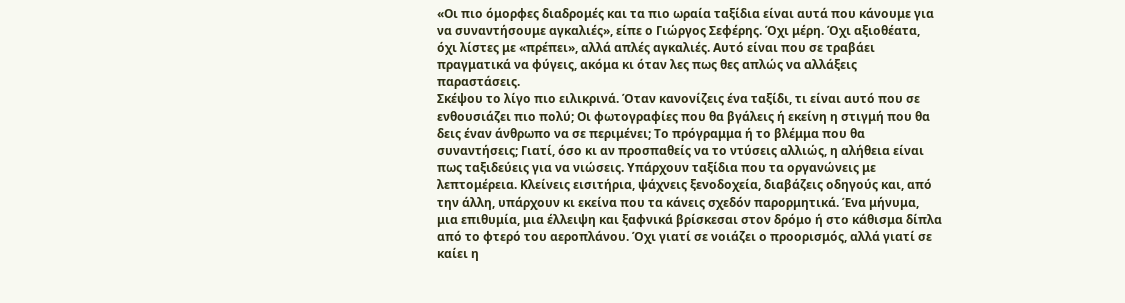«Οι πιο όμορφες διαδρομές και τα πιο ωραία ταξίδια είναι αυτά που κάνουμε για να συναντήσουμε αγκαλιές», είπε ο Γιώργος Σεφέρης. Όχι μέρη. Όχι αξιοθέατα, όχι λίστες με «πρέπει», αλλά απλές αγκαλιές. Αυτό είναι που σε τραβάει πραγματικά να φύγεις, ακόμα κι όταν λες πως θες απλώς να αλλάξεις παραστάσεις.
Σκέψου το λίγο πιο ειλικρινά. Όταν κανονίζεις ένα ταξίδι, τι είναι αυτό που σε ενθουσιάζει πιο πολύ; Οι φωτογραφίες που θα βγάλεις ή εκείνη η στιγμή που θα δεις έναν άνθρωπο να σε περιμένει; Το πρόγραμμα ή το βλέμμα που θα συναντήσεις; Γιατί, όσο κι αν προσπαθείς να το ντύσεις αλλιώς, η αλήθεια είναι πως ταξιδεύεις για να νιώσεις. Υπάρχουν ταξίδια που τα οργανώνεις με λεπτομέρεια. Κλείνεις εισιτήρια, ψάχνεις ξενοδοχεία, διαβάζεις οδηγούς και, από την άλλη, υπάρχουν κι εκείνα που τα κάνεις σχεδόν παρορμητικά. Ένα μήνυμα, μια επιθυμία, μια έλλειψη και ξαφνικά βρίσκεσαι στον δρόμο ή στο κάθισμα δίπλα από το φτερό του αεροπλάνου. Όχι γιατί σε νοιάζει ο προορισμός, αλλά γιατί σε καίει η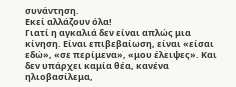συνάντηση.
Εκεί αλλάζουν όλα!
Γιατί η αγκαλιά δεν είναι απλώς μια κίνηση. Είναι επιβεβαίωση, είναι «είσαι εδώ», «σε περίμενα», «μου έλειψες». Και δεν υπάρχει καμία θέα, κανένα ηλιοβασίλεμα,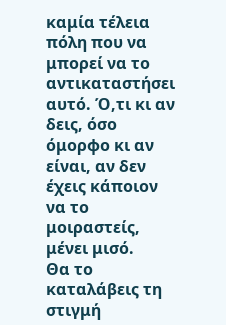καμία τέλεια πόλη που να μπορεί να το αντικαταστήσει αυτό. Ό,τι κι αν δεις, όσο όμορφο κι αν είναι, αν δεν έχεις κάποιον να το μοιραστείς, μένει μισό.
Θα το καταλάβεις τη στιγμή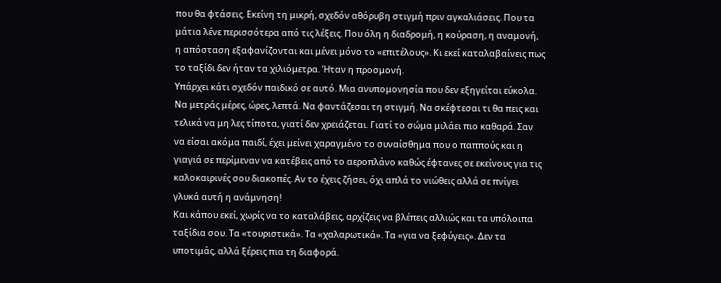που θα φτάσεις. Εκείνη τη μικρή, σχεδόν αθόρυβη στιγμή πριν αγκαλιάσεις. Που τα μάτια λένε περισσότερα από τις λέξεις. Που όλη η διαδρομή, η κούραση, η αναμονή, η απόσταση εξαφανίζονται και μένει μόνο το «επιτέλους». Κι εκεί καταλαβαίνεις πως το ταξίδι δεν ήταν τα χιλιόμετρα. Ήταν η προσμονή.
Υπάρχει κάτι σχεδόν παιδικό σε αυτό. Μια ανυπομονησία που δεν εξηγείται εύκολα. Να μετράς μέρες, ώρες, λεπτά. Να φαντάζεσαι τη στιγμή. Να σκέφτεσαι τι θα πεις και τελικά να μη λες τίποτα, γιατί δεν χρειάζεται. Γιατί το σώμα μιλάει πιο καθαρά. Σαν να είσαι ακόμα παιδί, έχει μείνει χαραγμένο το συναίσθημα που ο παππούς και η γιαγιά σε περίμεναν να κατέβεις από το αεροπλάνο καθώς έφτανες σε εκείνους για τις καλοκαιρινές σου διακοπές. Αν το έχεις ζήσει, όχι απλά το νιώθεις αλλά σε πνίγει γλυκά αυτή η ανάμνηση!
Και κάπου εκεί, χωρίς να το καταλάβεις, αρχίζεις να βλέπεις αλλιώς και τα υπόλοιπα ταξίδια σου. Τα «τουριστικά». Τα «χαλαρωτικά». Τα «για να ξεφύγεις». Δεν τα υποτιμάς, αλλά ξέρεις πια τη διαφορά.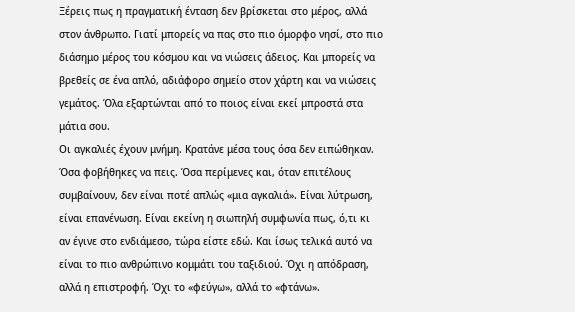Ξέρεις πως η πραγματική ένταση δεν βρίσκεται στο μέρος, αλλά στον άνθρωπο. Γιατί μπορείς να πας στο πιο όμορφο νησί, στο πιο διάσημο μέρος του κόσμου και να νιώσεις άδειος. Και μπορείς να βρεθείς σε ένα απλό, αδιάφορο σημείο στον χάρτη και να νιώσεις γεμάτος. Όλα εξαρτώνται από το ποιος είναι εκεί μπροστά στα μάτια σου.
Οι αγκαλιές έχουν μνήμη. Κρατάνε μέσα τους όσα δεν ειπώθηκαν. Όσα φοβήθηκες να πεις. Όσα περίμενες και, όταν επιτέλους συμβαίνουν, δεν είναι ποτέ απλώς «μια αγκαλιά». Είναι λύτρωση, είναι επανένωση. Είναι εκείνη η σιωπηλή συμφωνία πως, ό,τι κι αν έγινε στο ενδιάμεσο, τώρα είστε εδώ. Και ίσως τελικά αυτό να είναι το πιο ανθρώπινο κομμάτι του ταξιδιού. Όχι η απόδραση, αλλά η επιστροφή. Όχι το «φεύγω», αλλά το «φτάνω».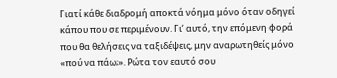Γιατί κάθε διαδρομή αποκτά νόημα μόνο όταν οδηγεί κάπου που σε περιμένουν. Γι’ αυτό, την επόμενη φορά που θα θελήσεις να ταξιδέψεις, μην αναρωτηθείς μόνο «πού να πάω;». Ρώτα τον εαυτό σου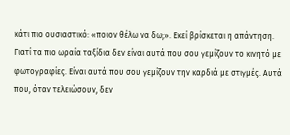κάτι πιο ουσιαστικό: «ποιον θέλω να δω;». Εκεί βρίσκεται η απάντηση.
Γιατί τα πιο ωραία ταξίδια δεν είναι αυτά που σου γεμίζουν το κινητό με φωτογραφίες. Είναι αυτά που σου γεμίζουν την καρδιά με στιγμές. Αυτά που, όταν τελειώσουν, δεν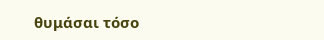θυμάσαι τόσο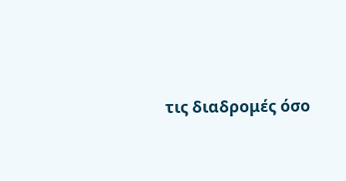τις διαδρομές όσο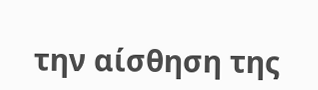την αίσθηση της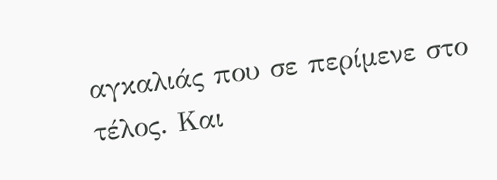αγκαλιάς που σε περίμενε στο τέλος. Και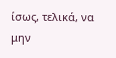ίσως, τελικά, να μην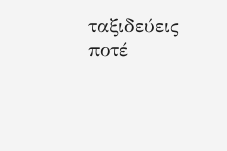ταξιδεύεις ποτέ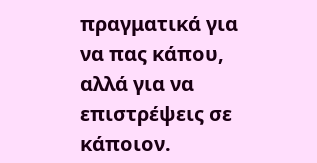πραγματικά για να πας κάπου, αλλά για να επιστρέψεις σε κάποιον.